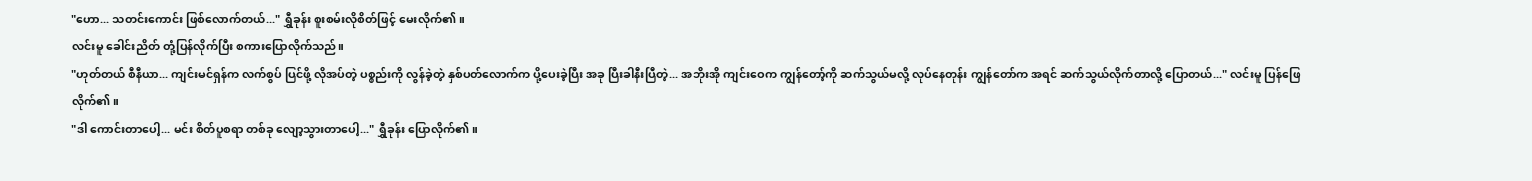"ဟော... သတင်းကောင်း ဖြစ်လောက်တယ်..." ရွှီခုန်း စူးစမ်းလိုစိတ်ဖြင့် မေးလိုက်၏။
လင်းမူ ခေါင်းညိတ် တုံ့ပြန်လိုက်ပြီး စကားပြောလိုက်သည်။
"ဟုတ်တယ် စီနီယာ... ကျင်းမင်ရှန်က လက်စွပ် ပြင်ဖို့ လိုအပ်တဲ့ ပစ္စည်းကို လွန်ခဲ့တဲ့ နှစ်ပတ်လောက်က ပို့ပေးခဲ့ပြီး အခု ပြီးခါနီးပြီတဲ့... အဘိုးအို ကျင်းဝေက ကျွန်တော့်ကို ဆက်သွယ်မလို့ လုပ်နေတုန်း ကျွန်တော်က အရင် ဆက်သွယ်လိုက်တာလို့ ပြောတယ်..." လင်းမူ ပြန်ဖြေလိုက်၏။
"ဒါ ကောင်းတာပေါ့... မင်း စိတ်ပူစရာ တစ်ခု လျော့သွားတာပေါ့..." ရွှီခုန်း ပြောလိုက်၏။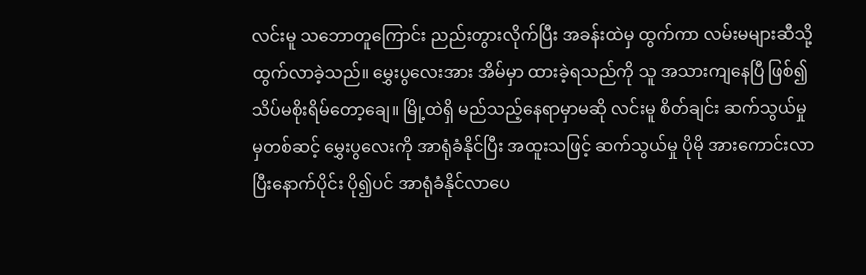လင်းမူ သဘောတူကြောင်း ညည်းတွားလိုက်ပြီး အခန်းထဲမှ ထွက်ကာ လမ်းမများဆီသို့ ထွက်လာခဲ့သည်။ မွှေးပွလေးအား အိမ်မှာ ထားခဲ့ရသည်ကို သူ အသားကျနေပြီ ဖြစ်၍ သိပ်မစိုးရိမ်တော့ချေ။ မြို့ထဲရှိ မည်သည့်နေရာမှာမဆို လင်းမူ စိတ်ချင်း ဆက်သွယ်မှုမှတစ်ဆင့် မွှေးပွလေးကို အာရုံခံနိုင်ပြီး အထူးသဖြင့် ဆက်သွယ်မှု ပိုမို အားကောင်းလာပြီးနောက်ပိုင်း ပို၍ပင် အာရုံခံနိုင်လာပေ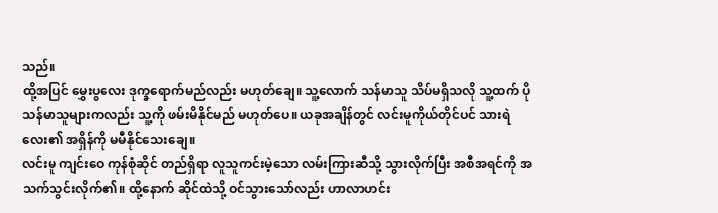သည်။
ထို့အပြင် မွှေးပွလေး ဒုက္ခရောက်မည်လည်း မဟုတ်ချေ။ သူ့လောက် သန်မာသူ သိပ်မရှိသလို သူ့ထက် ပိုသန်မာသူများကလည်း သူ့ကို ဖမ်းမိနိုင်မည် မဟုတ်ပေ။ ယခုအချိန်တွင် လင်းမူကိုယ်တိုင်ပင် သားရဲလေး၏ အရှိန်ကို မမီနိုင်သေးချေ။
လင်းမူ ကျင်းဝေ ကုန်စုံဆိုင် တည်ရှိရာ လူသူကင်းမဲ့သော လမ်းကြားဆီသို့ သွားလိုက်ပြီး အစီအရင်ကို အသက်သွင်းလိုက်၏။ ထို့နောက် ဆိုင်ထဲသို့ ဝင်သွားသော်လည်း ဟာလာဟင်း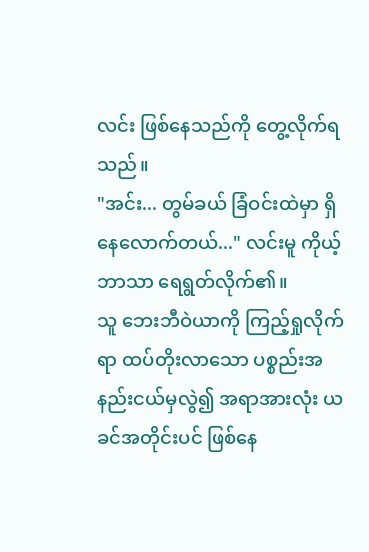လင်း ဖြစ်နေသည်ကို တွေ့လိုက်ရသည်။
"အင်း... တွမ်ခယ် ခြံဝင်းထဲမှာ ရှိနေလောက်တယ်..." လင်းမူ ကိုယ့်ဘာသာ ရေရွတ်လိုက်၏။
သူ ဘေးဘီဝဲယာကို ကြည့်ရှုလိုက်ရာ ထပ်တိုးလာသော ပစ္စည်းအနည်းငယ်မှလွဲ၍ အရာအားလုံး ယခင်အတိုင်းပင် ဖြစ်နေ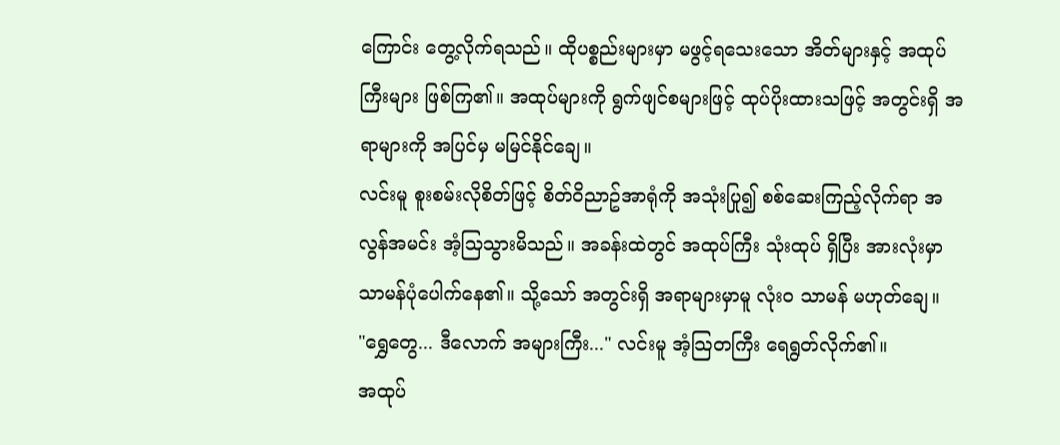ကြောင်း တွေ့လိုက်ရသည်။ ထိုပစ္စည်းများမှာ မဖွင့်ရသေးသော အိတ်များနှင့် အထုပ်ကြီးများ ဖြစ်ကြ၏။ အထုပ်များကို ရွက်ဖျင်စများဖြင့် ထုပ်ပိုးထားသဖြင့် အတွင်းရှိ အရာများကို အပြင်မှ မမြင်နိုင်ချေ။
လင်းမူ စူးစမ်းလိုစိတ်ဖြင့် စိတ်ဝိညာဥ်အာရုံကို အသုံးပြု၍ စစ်ဆေးကြည့်လိုက်ရာ အလွန်အမင်း အံ့သြသွားမိသည်။ အခန်းထဲတွင် အထုပ်ကြီး သုံးထုပ် ရှိပြီး အားလုံးမှာ သာမန်ပုံပေါက်နေ၏။ သို့သော် အတွင်းရှိ အရာများမှာမူ လုံးဝ သာမန် မဟုတ်ချေ။
"ရွှေတွေ... ဒီလောက် အများကြီး..." လင်းမူ အံ့သြတကြီး ရေရွတ်လိုက်၏။
အထုပ်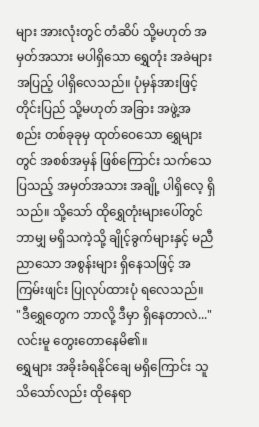များ အားလုံးတွင် တံဆိပ် သို့မဟုတ် အမှတ်အသား မပါရှိသော ရွှေတုံး အခဲများ အပြည့် ပါရှိလေသည်။ ပုံမှန်အားဖြင့် တိုင်းပြည် သို့မဟုတ် အခြား အဖွဲ့အစည်း တစ်ခုခုမှ ထုတ်ဝေသော ရွှေများတွင် အစစ်အမှန် ဖြစ်ကြောင်း သက်သေပြသည့် အမှတ်အသား အချို့ ပါရှိလေ့ ရှိသည်။ သို့သော် ထိုရွှေတုံးများပေါ်တွင် ဘာမျှ မရှိသကဲ့သို့ ချိုင့်ခွက်များနှင့် မညီညာသော အစွန်းများ ရှိနေသဖြင့် အကြမ်းဖျင်း ပြုလုပ်ထားပုံ ရလေသည်။
"ဒီရွှေတွေက ဘာလို့ ဒီမှာ ရှိနေတာလဲ..." လင်းမူ တွေးတောနေမိ၏။
ရွှေများ အခိုးခံရနိုင်ချေ မရှိကြောင်း သူ သိသော်လည်း ထိုနေရာ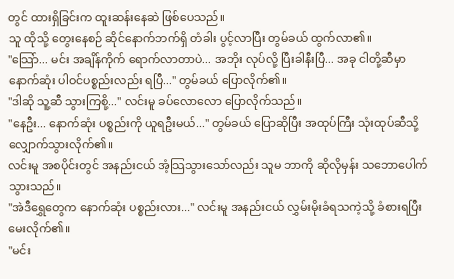တွင် ထားရှိခြင်းက ထူးဆန်းနေဆဲ ဖြစ်ပေသည်။
သူ ထိုသို့ တွေးနေစဉ် ဆိုင်နောက်ဘက်ရှိ တံခါး ပွင့်လာပြီး တွမ်ခယ် ထွက်လာ၏။
"သြော်... မင်း အချိန်ကိုက် ရောက်လာတာပဲ... အဘိုး လုပ်လို့ ပြီးခါနီးပြီ... အခု ငါတို့ဆီမှာ နောက်ဆုံး ပါဝင်ပစ္စည်းလည်း ရပြီ..." တွမ်ခယ် ပြောလိုက်၏။
"ဒါဆို သူ့ဆီ သွားကြစို့..." လင်းမူ ခပ်လောလော ပြောလိုက်သည်။
"နေဦး... နောက်ဆုံး ပစ္စည်းကို ယူရဦးမယ်..." တွမ်ခယ် ပြောဆိုပြီး အထုပ်ကြီး သုံးထုပ်ဆီသို့ လျှောက်သွားလိုက်၏။
လင်းမူ အစပိုင်းတွင် အနည်းငယ် အံ့သြသွားသော်လည်း သူမ ဘာကို ဆိုလိုမှန်း သဘောပေါက်သွားသည်။
"အဲဒီရွှေတွေက နောက်ဆုံး ပစ္စည်းလား..." လင်းမူ အနည်းငယ် လွှမ်းမိုးခံရသကဲ့သို့ ခံစားရပြီး မေးလိုက်၏။
"မင်း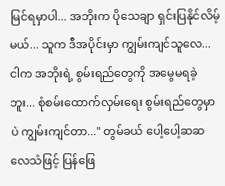မြင်ရမှာပါ... အဘိုးက ပိုသေချာ ရှင်းပြနိုင်လိမ့်မယ်... သူက ဒီအပိုင်းမှာ ကျွမ်းကျင်သူလေ... ငါက အဘိုးရဲ့ စွမ်းရည်တွေကို အမွေမရခဲ့ဘူး... စုံစမ်းထောက်လှမ်းရေး စွမ်းရည်တွေမှာပဲ ကျွမ်းကျင်တာ..." တွမ်ခယ် ပေါ့ပေါ့ဆဆ လေသံဖြင့် ပြန်ဖြေ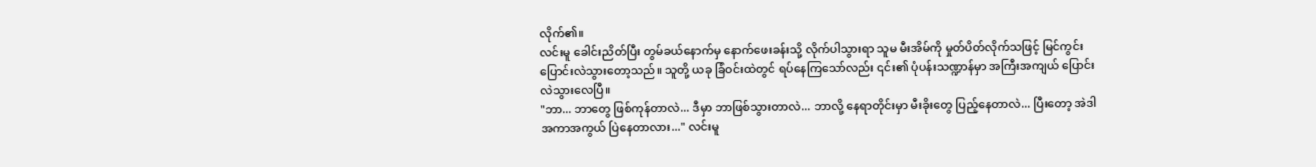လိုက်၏။
လင်းမူ ခေါင်းညိတ်ပြီး တွမ်ခယ်နောက်မှ နောက်ဖေးခန်းသို့ လိုက်ပါသွားရာ သူမ မီးအိမ်ကို မှုတ်ပိတ်လိုက်သဖြင့် မြင်ကွင်း ပြောင်းလဲသွားတော့သည်။ သူတို့ ယခု ခြံဝင်းထဲတွင် ရပ်နေကြသော်လည်း ၎င်း၏ ပုံပန်းသဏ္ဍာန်မှာ အကြီးအကျယ် ပြောင်းလဲသွားလေပြီ။
"ဘာ... ဘာတွေ ဖြစ်ကုန်တာလဲ... ဒီမှာ ဘာဖြစ်သွားတာလဲ... ဘာလို့ နေရာတိုင်းမှာ မီးခိုးတွေ ပြည့်နေတာလဲ... ပြီးတော့ အဲဒါ အကာအကွယ် ပြဲနေတာလား..." လင်းမူ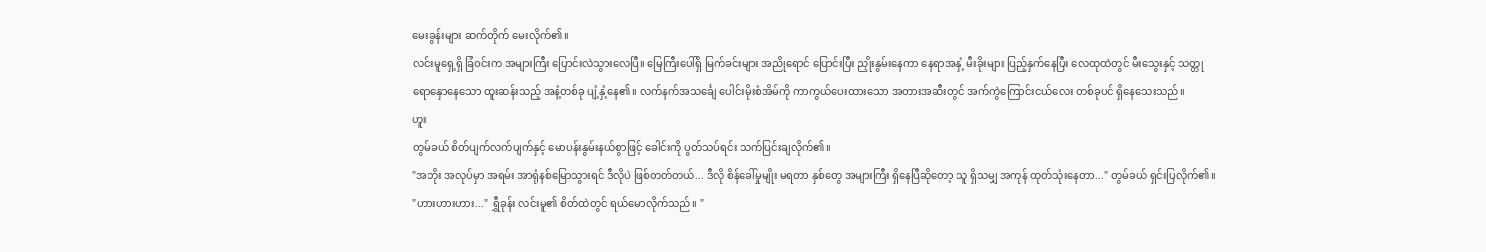မေးခွန်းများ ဆက်တိုက် မေးလိုက်၏။
လင်းမူရှေ့ရှိ ခြံဝင်းက အများကြီး ပြောင်းလဲသွားလေပြီ။ မြေကြီးပေါ်ရှိ မြက်ခင်းများ အညိုရောင် ပြောင်းပြီး ညှိုးနွမ်းနေကာ နေရာအနှံ့ မီးခိုးများ ပြည့်နှက်နေပြီး လေထုထဲတွင် မီးသွေးနှင့် သတ္တု ရောနှောနေသော ထူးဆန်းသည့် အနံ့တစ်ခု ပျံ့နှံ့နေ၏။ လက်နက်အသင်္ချေ ပေါင်းမိုးစံအိမ်ကို ကာကွယ်ပေးထားသော အတားအဆီးတွင် အက်ကွဲကြောင်းငယ်လေး တစ်ခုပင် ရှိနေသေးသည်။
ဟူး
တွမ်ခယ် စိတ်ပျက်လက်ပျက်နှင့် မောပန်းနွမ်းနယ်စွာဖြင့် ခေါင်းကို ပွတ်သပ်ရင်း သက်ပြင်းချလိုက်၏။
"အဘိုး အလုပ်မှာ အရမ်း အာရုံနစ်မြောသွားရင် ဒီလိုပဲ ဖြစ်တတ်တယ်... ဒီလို စိန်ခေါ်မှုမျိုး မရတာ နှစ်တွေ အများကြီး ရှိနေပြီဆိုတော့ သူ ရှိသမျှ အကုန် ထုတ်သုံးနေတာ..." တွမ်ခယ် ရှင်းပြလိုက်၏။
"ဟားဟားဟား..." ရွှီခုန်း လင်းမူ၏ စိတ်ထဲတွင် ရယ်မောလိုက်သည်။ "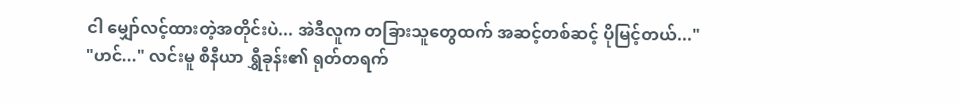ငါ မျှော်လင့်ထားတဲ့အတိုင်းပဲ... အဲဒီလူက တခြားသူတွေထက် အဆင့်တစ်ဆင့် ပိုမြင့်တယ်..."
"ဟင်..." လင်းမူ စီနီယာ ရွှီခုန်း၏ ရုတ်တရက်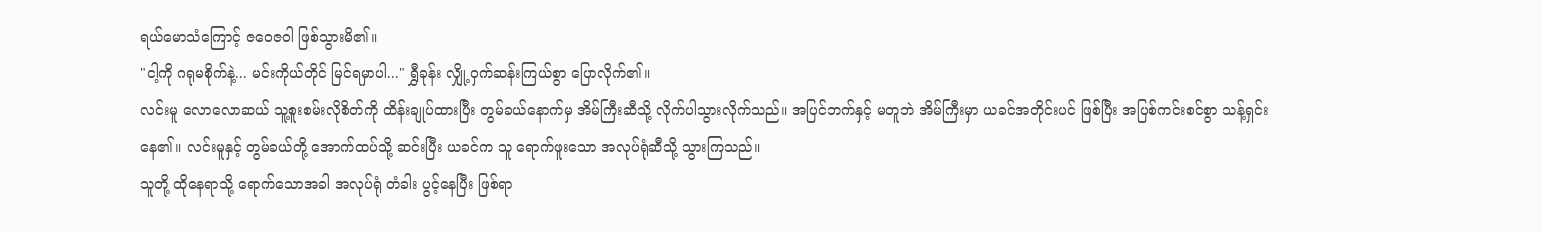ရယ်မောသံကြောင့် ဇဝေဇဝါ ဖြစ်သွားမိ၏။
"ငါ့ကို ဂရုမစိုက်နဲ့... မင်းကိုယ်တိုင် မြင်ရမှာပါ..." ရွှီခုန်း လျှို့ဝှက်ဆန်းကြယ်စွာ ပြောလိုက်၏။
လင်းမူ လောလောဆယ် သူ့စူးစမ်းလိုစိတ်ကို ထိန်းချုပ်ထားပြီး တွမ်ခယ်နောက်မှ အိမ်ကြီးဆီသို့ လိုက်ပါသွားလိုက်သည်။ အပြင်ဘက်နှင့် မတူဘဲ အိမ်ကြီးမှာ ယခင်အတိုင်းပင် ဖြစ်ပြီး အပြစ်ကင်းစင်စွာ သန့်ရှင်းနေ၏။ လင်းမူနှင့် တွမ်ခယ်တို့ အောက်ထပ်သို့ ဆင်းပြီး ယခင်က သူ ရောက်ဖူးသော အလုပ်ရုံဆီသို့ သွားကြသည်။
သူတို့ ထိုနေရာသို့ ရောက်သောအခါ အလုပ်ရုံ တံခါး ပွင့်နေပြီး ဖြစ်ရာ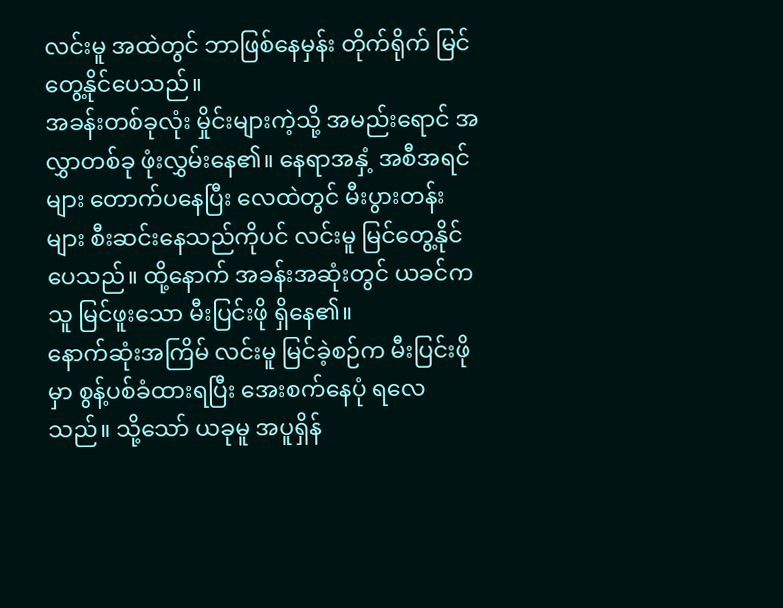လင်းမူ အထဲတွင် ဘာဖြစ်နေမှန်း တိုက်ရိုက် မြင်တွေ့နိုင်ပေသည်။
အခန်းတစ်ခုလုံး မှိုင်းများကဲ့သို့ အမည်းရောင် အလွှာတစ်ခု ဖုံးလွှမ်းနေ၏။ နေရာအနှံ့ အစီအရင်များ တောက်ပနေပြီး လေထဲတွင် မီးပွားတန်းများ စီးဆင်းနေသည်ကိုပင် လင်းမူ မြင်တွေ့နိုင်ပေသည်။ ထို့နောက် အခန်းအဆုံးတွင် ယခင်က သူ မြင်ဖူးသော မီးပြင်းဖို ရှိနေ၏။
နောက်ဆုံးအကြိမ် လင်းမူ မြင်ခဲ့စဉ်က မီးပြင်းဖိုမှာ စွန့်ပစ်ခံထားရပြီး အေးစက်နေပုံ ရလေသည်။ သို့သော် ယခုမူ အပူရှိန်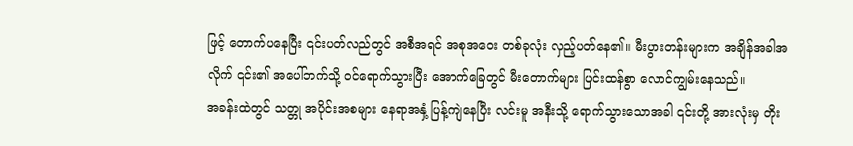ဖြင့် တောက်ပနေပြီး ၎င်းပတ်လည်တွင် အစီအရင် အစုအဝေး တစ်ခုလုံး လှည့်ပတ်နေ၏။ မီးပွားတန်းများက အချိန်အခါအလိုက် ၎င်း၏ အပေါ်ဘက်သို့ ဝင်ရောက်သွားပြီး အောက်ခြေတွင် မီးတောက်များ ပြင်းထန်စွာ လောင်ကျွမ်းနေသည်။
အခန်းထဲတွင် သတ္တု အပိုင်းအစများ နေရာအနှံ့ ပြန့်ကျဲနေပြီး လင်းမူ အနီးသို့ ရောက်သွားသောအခါ ၎င်းတို့ အားလုံးမှ တိုး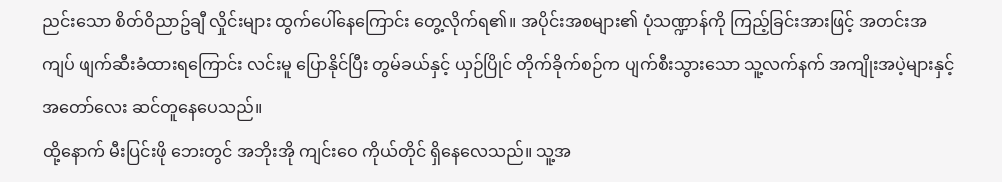ညင်းသော စိတ်ဝိညာဥ်ချီ လှိုင်းများ ထွက်ပေါ်နေကြောင်း တွေ့လိုက်ရ၏။ အပိုင်းအစများ၏ ပုံသဏ္ဍာန်ကို ကြည့်ခြင်းအားဖြင့် အတင်းအကျပ် ဖျက်ဆီးခံထားရကြောင်း လင်းမူ ပြောနိုင်ပြီး တွမ်ခယ်နှင့် ယှဉ်ပြိုင် တိုက်ခိုက်စဉ်က ပျက်စီးသွားသော သူ့လက်နက် အကျိုးအပဲ့များနှင့် အတော်လေး ဆင်တူနေပေသည်။
ထို့နောက် မီးပြင်းဖို ဘေးတွင် အဘိုးအို ကျင်းဝေ ကိုယ်တိုင် ရှိနေလေသည်။ သူ့အ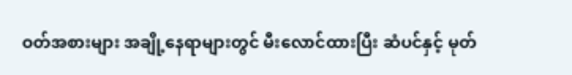ဝတ်အစားများ အချို့နေရာများတွင် မီးလောင်ထားပြီး ဆံပင်နှင့် မုတ်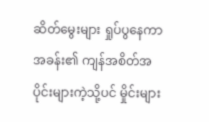ဆိတ်မွေးများ ရှုပ်ပွနေကာ အခန်း၏ ကျန်အစိတ်အပိုင်းများကဲ့သို့ပင် မှိုင်းများ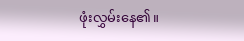ဖုံးလွှမ်းနေ၏။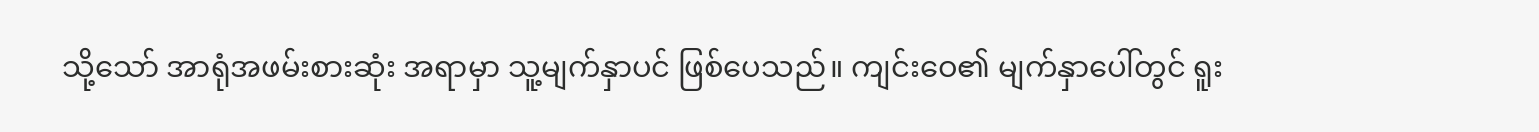သို့သော် အာရုံအဖမ်းစားဆုံး အရာမှာ သူ့မျက်နှာပင် ဖြစ်ပေသည်။ ကျင်းဝေ၏ မျက်နှာပေါ်တွင် ရူး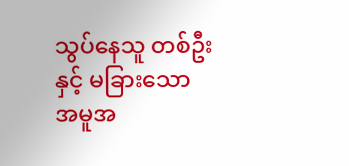သွပ်နေသူ တစ်ဦးနှင့် မခြားသော အမူအ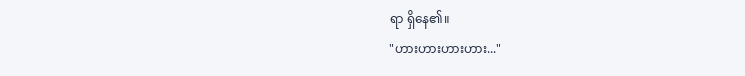ရာ ရှိနေ၏။
"ဟားဟားဟားဟား..."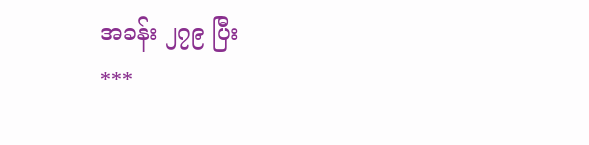အခန်း ၂၇၉ ပြီး
***